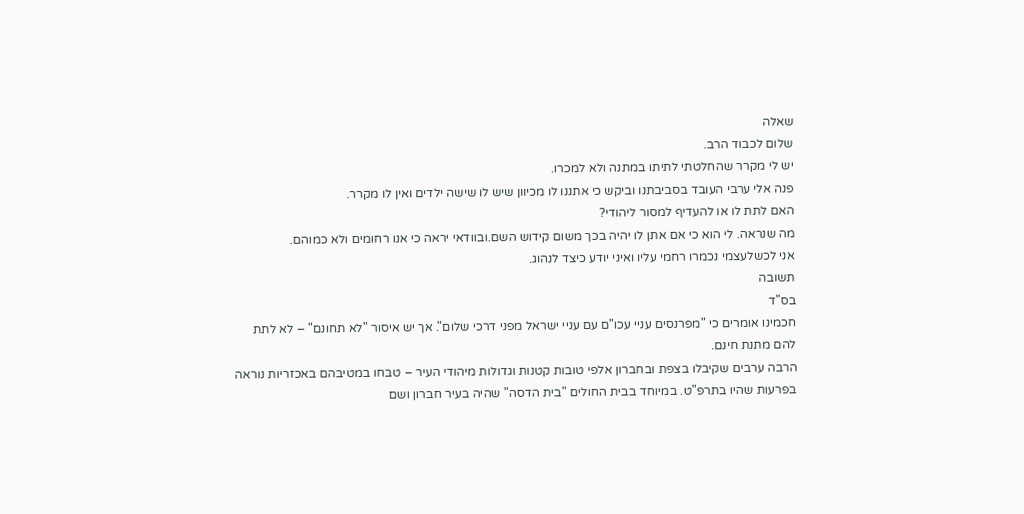שאלה
שלום לכבוד הרב.
יש לי מקרר שהחלטתי לתיתו במתנה ולא למכרו.
פנה אלי ערבי העובד בסביבתנו וביקש כי אתננו לו מכיוון שיש לו שישה ילדים ואין לו מקרר.
האם לתת לו או להעדיף למסור ליהודי?
מה שנראה. לי הוא כי אם אתן לו יהיה בכך משום קידוש השם.ובוודאי יראה כי אנו רחומים ולא כמוהם.
אני לכשלעצמי נכמרו רחמי עליו ואיני יודע כיצד לנהוג.
תשובה
בס"ד
חכמינו אומרים כי "מפרנסים עניי עכו"ם עם עניי ישראל מפני דרכי שלום". אך יש איסור "לא תחונם" – לא לתת להם מתנת חינם.
הרבה ערבים שקיבלו בצפת ובחברון אלפי טובות קטנות וגדולות מיהודי העיר – טבחו במטיבהם באכזריות נוראה בפרעות שהיו בתרפ"ט. במיוחד בבית החולים "בית הדסה" שהיה בעיר חברון ושם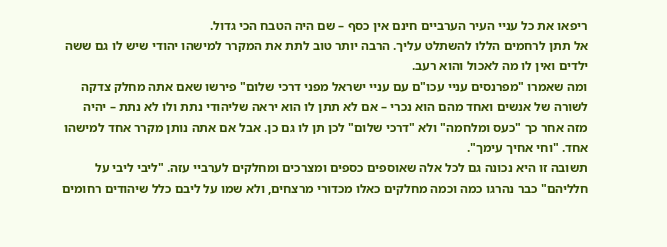ריפאו את כל עניי העיר הערביים חינם אין כסף – שם היה הטבח הכי גדול.
אל תתן לרחמים הללו להשתלט עליך. הרבה יותר טוב לתת את המקרר למישהו יהודי שיש לו גם ששה ילדים ואין לו מה לאכול והוא רעב.
ומה שאמרו "מפרנסים עניי עכו"ם עם עניי ישראל מפני דרכי שלום" פירשו שאם אתה מחלק צדקה לשורה של אנשים ואחד מהם הוא נכרי – אם לא תתן לו הוא יראה שליהודי נתת ולו לא נתת – יהיה מזה אחר כך "כעס ומלחמה" ולא "דרכי שלום" לכן תן לו גם כן. אבל אם אתה נותן מקרר אחד למישהו אחד. "וחי אחיך עימך".
תשובה זו היא נכונה גם לכל אלה שאוספים כספים ומצרכים ומחלקים לערביי עזה. "ליבי ליבי על חלליהם" כבר נהרגו כמה וכמה מחלקים כאלו מכדורי מרצחים, ולא שמו על ליבם כלל שיהודים רחומים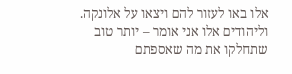אלו באו לעזור להם ויצאו על אלונקה.
וליהודים אלו אני אומר – יותר טוב שתחלקו את מה שאספתם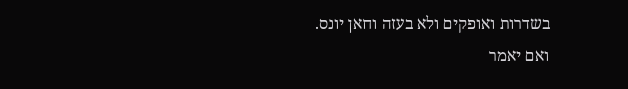בשדרות ואופקים ולא בעזה וחאן יונס.
ואם יאמר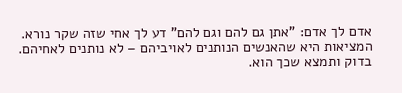אדם לך אדם: "אתן גם להם וגם להם" דע לך אחי שזה שקר נורא. המציאות היא שהאנשים הנותנים לאויביהם – לא נותנים לאחיהם.
בדוק ותמצא שכך הוא.